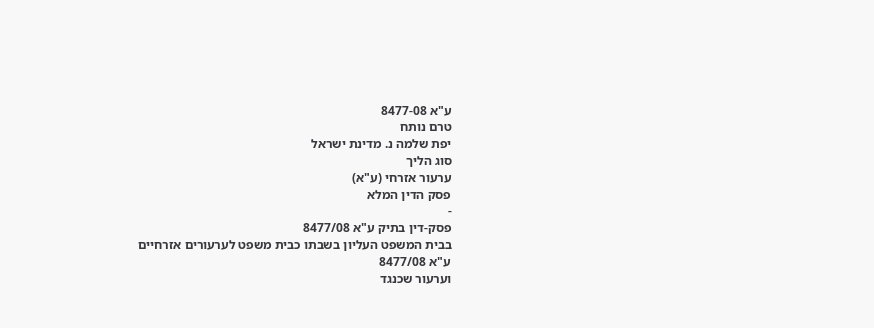ע"א 8477-08
טרם נותח
יפת שלמה נ. מדינת ישראל
סוג הליך
ערעור אזרחי (ע"א)
פסק הדין המלא
-
פסק-דין בתיק ע"א 8477/08
בבית המשפט העליון בשבתו כבית משפט לערעורים אזרחיים
ע"א 8477/08
וערעור שכנגד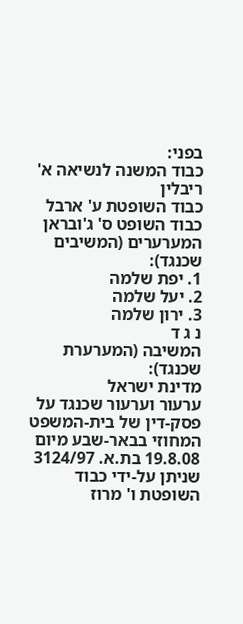בפני:
כבוד המשנה לנשיאה א' ריבלין
כבוד השופטת ע' ארבל
כבוד השופט ס' ג'ובראן
המערערים (המשיבים שכנגד):
1. יפת שלמה
2. יעל שלמה
3. ירון שלמה
נ ג ד
המשיבה (המערערת שכנגד):
מדינת ישראל
ערעור וערעור שכנגד על פסק-דין של בית-המשפט המחוזי בבאר-שבע מיום 19.8.08 בת.א. 3124/97 שניתן על-ידי כבוד השופטת ו' מרוז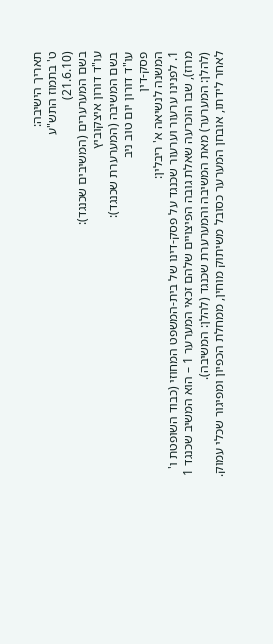תאריך הישיבה:
ט' בתמוז התש"ע
(21.6.10)
בשם המערערים (המשיבים שכנגד):
עו"ד דורון איצקוביץ
בשם המשיבה (המערערת שכנגד):
עו"ד דורון יום טוב ניב
פסק-דין
המשנה לנשיאה א' ריבלין:
1. לפנינו ערעור וערעור שכנגד על פסק-דינו של בית-המשפט המחוזי (כבוד השופטת ו' מרוז), שבו הוכרעה שאלת גובה הפיצויים שלהם זכאי המערער 1 – הוא המשיב שכנגד 1 (להלן: המערער) מאת המשיבה והמערערת שכנגד (להלן: המשיבה).
לאחר לידתו, אובחן המערער כסובל משיתוק מוחין, ממחלת הכפיון ומפיגור שכלי עמוק.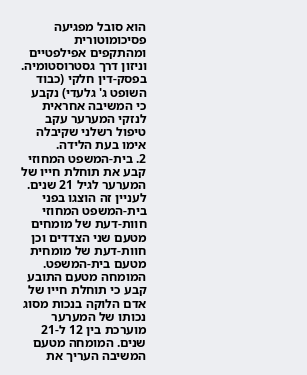הוא סובל מפגיעה פסיכומוטורית ומהתקפים אפילפטיים וניזון דרך גסטרוסטומיה. בפסק-דין חלקי (כבוד השופט ג' גלעדי) נקבע כי המשיבה אחראית לנזקי המערער עקב טיפול רשלני שקיבלה אימו בעת הלידה.
2. בית-המשפט המחוזי קבע את תוחלת חייו של המערער לגיל 21 שנים. לעניין זה הוצגו בפני בית-המשפט המחוזי חוות-דעת של מומחים מטעם שני הצדדים וכן חוות-דעת של מומחית מטעם בית-המשפט. המומחה מטעם התובע קבע כי תוחלת חייו של אדם הלוקה בנכות מסוג נכותו של המערער מוערכת בין 12 ל-21 שנים. המומחה מטעם המשיבה העריך את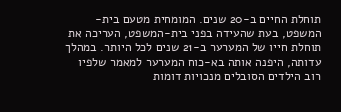תוחלת החיים ב-20 שנים. המומחית מטעם בית-המשפט, בעת שהעידה בפני בית-המשפט, העריכה את תוחלת חייו של המערער ב-21 שנים לכל היותר. במהלך עדותה, היפנה אותה בא-כוח המערער למאמר שלפיו רוב הילדים הסובלים מנכויות דומות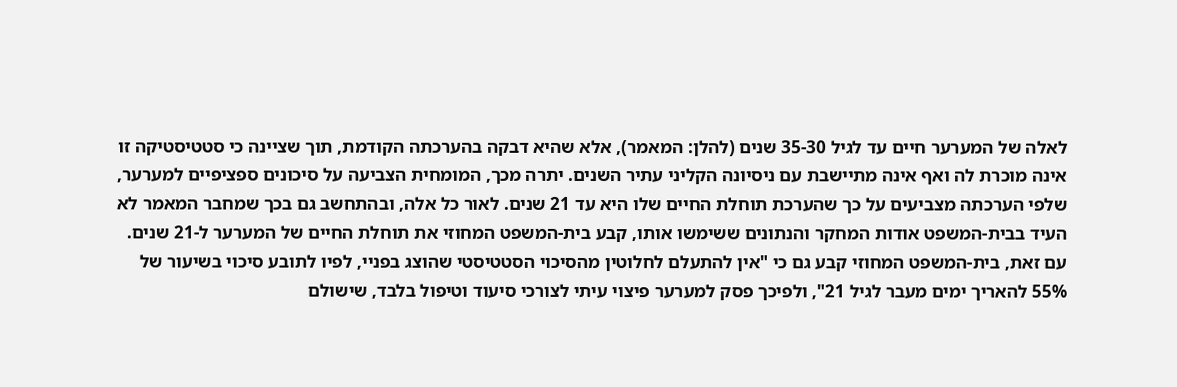לאלה של המערער חיים עד לגיל 35-30 שנים (להלן: המאמר), אלא שהיא דבקה בהערכתה הקודמת, תוך שציינה כי סטטיסטיקה זו אינה מוכרת לה ואף אינה מתיישבת עם ניסיונה הקליני עתיר השנים. יתרה מכך, המומחית הצביעה על סיכונים ספציפיים למערער, שלפי הערכתה מצביעים על כך שהערכת תוחלת החיים שלו היא עד 21 שנים. לאור כל אלה, ובהתחשב גם בכך שמחבר המאמר לא העיד בבית-המשפט אודות המחקר והנתונים ששימשו אותו, קבע בית-המשפט המחוזי את תוחלת החיים של המערער ל-21 שנים. עם זאת, בית-המשפט המחוזי קבע גם כי "אין להתעלם לחלוטין מהסיכוי הסטטיסטי שהוצג בפניי, לפיו לתובע סיכוי בשיעור של 55% להאריך ימים מעבר לגיל 21", ולפיכך פסק למערער פיצוי עיתי לצורכי סיעוד וטיפול בלבד, שישולם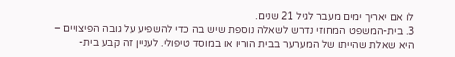לו אם יאריך ימים מעבר לגיל 21 שנים.
3. בית-המשפט המחוזי נדרש לשאלה נוספת שיש בה כדי להשפיע על גובה הפיצויים – היא שאלת שהייתו של המערער בבית הוריו או במוסד טיפולי. לעניין זה קבע בית-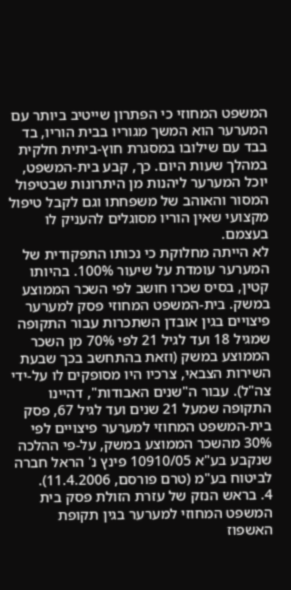המשפט המחוזי כי הפתרון שייטיב ביותר עם המערער הוא המשך מגוריו בבית הוריו, בד בבד עם שילובו במסגרת חוץ-ביתית חלקית במהלך שעות היום. כך, קבע בית-המשפט, יוכל המערער ליהנות מן היתרונות שבטיפול המסור והאוהב של משפחתו וגם לקבל טיפול מקצועי שאין הוריו מסוגלים להעניק לו בעצמם.
לא הייתה מחלוקת כי נכותו התפקודית של המערער עומדת על שיעור 100%. בהיותו קטין, בסיס שכרו חושב לפי השכר הממוצע במשק. בית-המשפט המחוזי פסק למערער פיצויים בגין אובדן השתכרות עבור התקופה שמגיל 18 ועד לגיל 21 לפי 70% מן השכר הממוצע במשק (וזאת בהתחשב בכך שבעת השירות הצבאי, צרכיו היו מסופקים לו על-ידי צה"ל). עבור ה"שנים האבודות", דהיינו התקופה שמעל 21 שנים ועד לגיל 67, פסק בית-המשפט המחוזי למערער פיצויים לפי 30% מהשכר הממוצע במשק, על-פי ההלכה שנקבע בע"א 10910/05 פינץ נ' הראל חברה לביטוח בע"מ (טרם פורסם, 11.4.2006).
4. בראש הנזק של עזרת הזולת פסק בית המשפט המחוזי למערער בגין תקופת האשפוז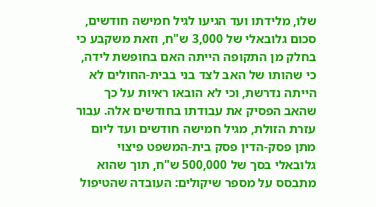שלו, מלידתו ועד הגיעו לגיל חמישה חודשים, סכום גלובאלי של 3,000 ש"ח, וזאת משקבע כי בחלק מן התקופה הייתה האם בחופשת לידה, כי שהותו של האב לצד בני בבית-החולים לא הייתה נדרשת, וכי לא הובאו ראיות על כך שהאב הפסיק את עבודתו בחודשים אלה. עבור עזרת הזולת, מגיל חמישה חודשים ועד ליום מתן פסק-הדין פסק בית-המשפט פיצוי גלובאלי בסך של 500,000 ש"ח, תוך שהוא מתבסס על מספר שיקולים: העובדה שהטיפול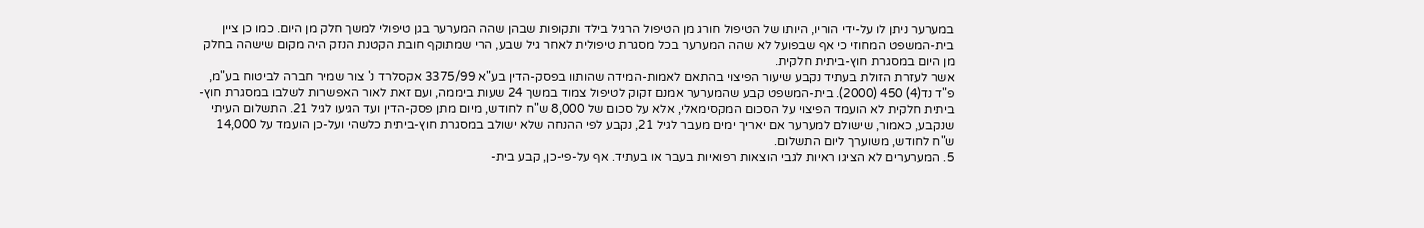במערער ניתן לו על-ידי הוריו, היותו של הטיפול חורג מן הטיפול הרגיל בילד ותקופות שבהן שהה המערער בגן טיפולי למשך חלק מן היום. כמו כן ציין בית-המשפט המחוזי כי אף שבפועל לא שהה המערער בכל מסגרת טיפולית לאחר גיל שבע, הרי שמתוקף חובת הקטנת הנזק היה מקום שישהה בחלק מן היום במסגרת חוץ-ביתית חלקית.
אשר לעזרת הזולת בעתיד נקבע שיעור הפיצוי בהתאם לאמות-המידה שהותוו בפסק-הדין בע"א 3375/99 אקסלרד נ' צור שמיר חברה לביטוח בע"מ, פ"ד נד(4) 450 (2000). בית-המשפט קבע שהמערער אמנם זקוק לטיפול צמוד במשך 24 שעות ביממה, ועם זאת לאור האפשרות לשלבו במסגרת חוץ-ביתית חלקית לא הועמד הפיצוי על הסכום המקסימאלי, אלא על סכום של 8,000 ש"ח לחודש, מיום מתן פסק-הדין ועד הגיעו לגיל 21. התשלום העיתי שנקבע, כאמור, שישולם למערער אם יאריך ימים מעבר לגיל 21, נקבע לפי ההנחה שלא ישולב במסגרת חוץ-ביתית כלשהי ועל-כן הועמד על 14,000 ש"ח לחודש, משוערך ליום התשלום.
5. המערערים לא הציגו ראיות לגבי הוצאות רפואיות בעבר או בעתיד. אף על-פי-כן, קבע בית-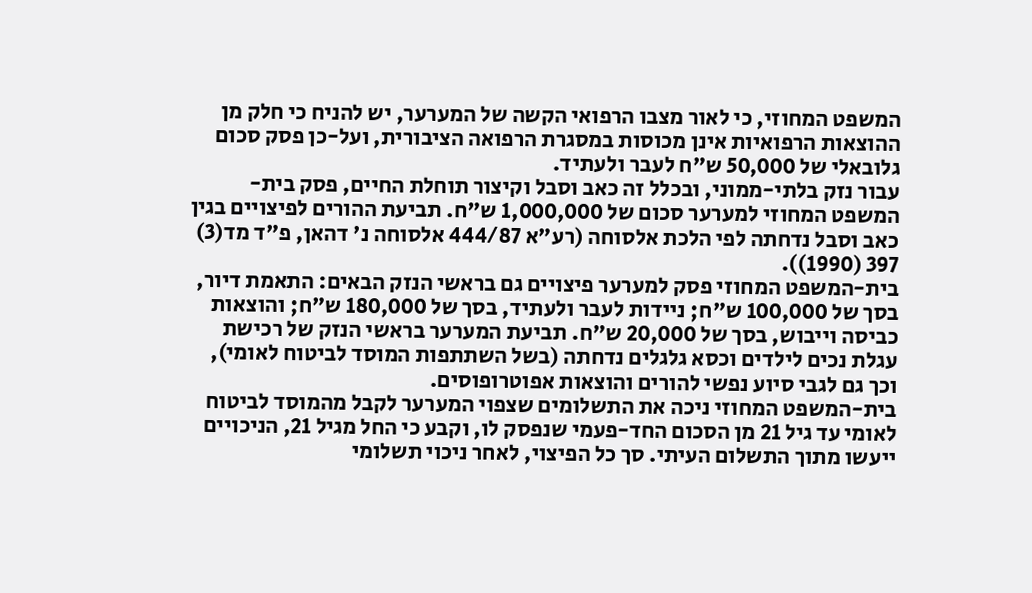המשפט המחוזי, כי לאור מצבו הרפואי הקשה של המערער, יש להניח כי חלק מן ההוצאות הרפואיות אינן מכוסות במסגרת הרפואה הציבורית, ועל-כן פסק סכום גלובאלי של 50,000 ש"ח לעבר ולעתיד.
עבור נזק בלתי-ממוני, ובכלל זה כאב וסבל וקיצור תוחלת החיים, פסק בית-המשפט המחוזי למערער סכום של 1,000,000 ש"ח. תביעת ההורים לפיצויים בגין כאב וסבל נדחתה לפי הלכת אלסוחה (רע"א 444/87 אלסוחה נ' דהאן, פ"ד מד(3) 397 (1990)).
בית-המשפט המחוזי פסק למערער פיצויים גם בראשי הנזק הבאים: התאמת דיור, בסך של 100,000 ש"ח; ניידות לעבר ולעתיד, בסך של 180,000 ש"ח; והוצאות כביסה וייבוש, בסך של 20,000 ש"ח. תביעת המערער בראשי הנזק של רכישת עגלת נכים לילדים וכסא גלגלים נדחתה (בשל השתתפות המוסד לביטוח לאומי), וכך גם לגבי סיוע נפשי להורים והוצאות אפוטרופוסים.
בית-המשפט המחוזי ניכה את התשלומים שצפוי המערער לקבל מהמוסד לביטוח לאומי עד גיל 21 מן הסכום החד-פעמי שנפסק לו, וקבע כי החל מגיל 21, הניכויים ייעשו מתוך התשלום העיתי. סך כל הפיצוי, לאחר ניכוי תשלומי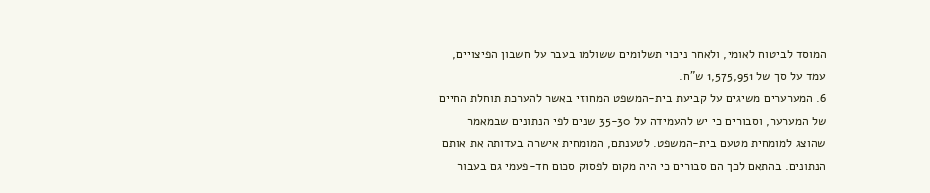המוסד לביטוח לאומי, ולאחר ניכוי תשלומים ששולמו בעבר על חשבון הפיצויים, עמד על סך של 1,575,951 ש"ח.
6. המערערים משיגים על קביעת בית-המשפט המחוזי באשר להערכת תוחלת החיים של המערער, וסבורים כי יש להעמידה על 35-30 שנים לפי הנתונים שבמאמר שהוצג למומחית מטעם בית-המשפט. לטענתם, המומחית אישרה בעדותה את אותם הנתונים. בהתאם לכך הם סבורים כי היה מקום לפסוק סכום חד-פעמי גם בעבור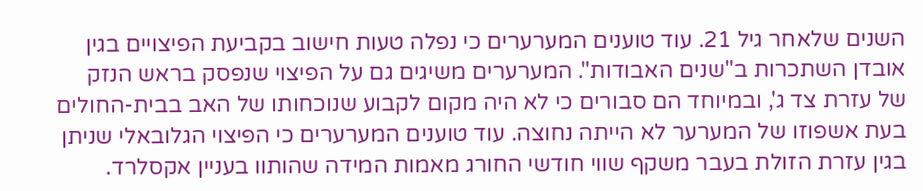השנים שלאחר גיל 21. עוד טוענים המערערים כי נפלה טעות חישוב בקביעת הפיצויים בגין אובדן השתכרות ב"שנים האבודות". המערערים משיגים גם על הפיצוי שנפסק בראש הנזק של עזרת צד ג', ובמיוחד הם סבורים כי לא היה מקום לקבוע שנוכחותו של האב בבית-החולים בעת אשפוזו של המערער לא הייתה נחוצה. עוד טוענים המערערים כי הפיצוי הגלובאלי שניתן בגין עזרת הזולת בעבר משקף שווי חודשי החורג מאמות המידה שהותוו בעניין אקסלרד.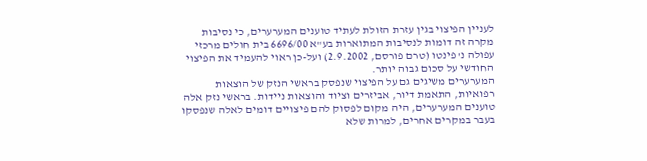לעניין הפיצוי בגין עזרת הזולת לעתיד טוענים המערערים, כי נסיבות מקרה זה דומות לנסיבות המתוארות בע"א 6696/00 בית חולים מרכזי עפולה נ' פינטו (טרם פורסם, 2.9.2002) ועל-כן ראוי להעמיד את הפיצוי החודשי על סכום גבוה יותר.
המערערים משיגים גם על הפיצוי שנפסק בראשי הנזק של הוצאות רפואיות, התאמת דיור, אביזרים וציוד והוצאות ניידות. בראשי נזק אלה טוענים המערערים, היה מקום לפסוק להם פיצויים דומים לאלה שנפסקו בעבר במקרים אחרים, למרות שלא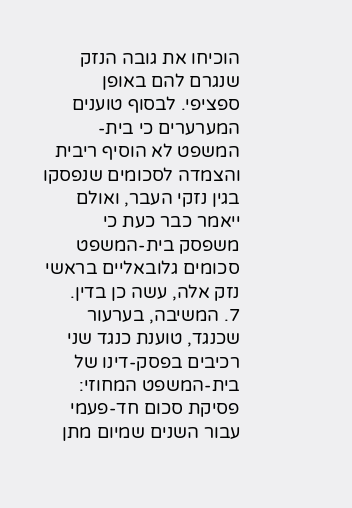הוכיחו את גובה הנזק שנגרם להם באופן ספציפי. לבסוף טוענים המערערים כי בית-המשפט לא הוסיף ריבית והצמדה לסכומים שנפסקו בגין נזקי העבר, ואולם ייאמר כבר כעת כי משפסק בית-המשפט סכומים גלובאליים בראשי נזק אלה, עשה כן בדין.
7. המשיבה, בערעור שכנגד, טוענת כנגד שני רכיבים בפסק-דינו של בית-המשפט המחוזי: פסיקת סכום חד-פעמי עבור השנים שמיום מתן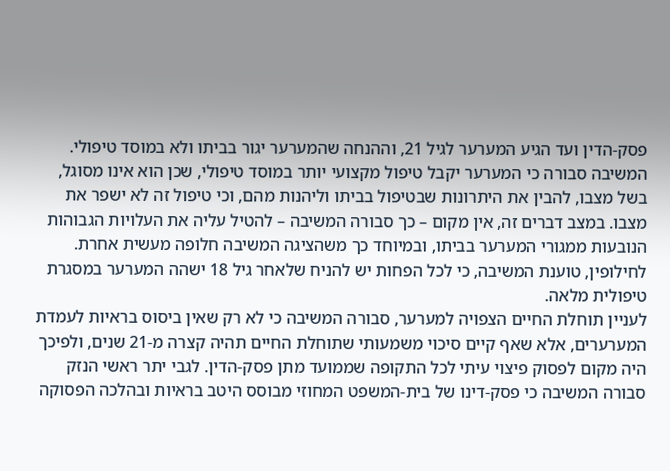פסק-הדין ועד הגיע המערער לגיל 21, וההנחה שהמערער יגור בביתו ולא במוסד טיפולי. המשיבה סבורה כי המערער יקבל טיפול מקצועי יותר במוסד טיפולי, שכן הוא אינו מסוגל, בשל מצבו, להבין את היתרונות שבטיפול בביתו וליהנות מהם, וכי טיפול זה לא ישפר את מצבו. במצב דברים זה, אין מקום – כך סבורה המשיבה – להטיל עליה את העלויות הגבוהות הנובעות ממגורי המערער בביתו, ובמיוחד כך משהציגה המשיבה חלופה מעשית אחרת. לחילופין, טוענת המשיבה, כי לכל הפחות יש להניח שלאחר גיל 18 ישהה המערער במסגרת טיפולית מלאה.
לעניין תוחלת החיים הצפויה למערער, סבורה המשיבה כי לא רק שאין ביסוס בראיות לעמדת המערערים, אלא שאף קיים סיכוי משמעותי שתוחלת החיים תהיה קצרה מ-21 שנים, ולפיכך היה מקום לפסוק פיצוי עיתי לכל התקופה שממועד מתן פסק-הדין. לגבי יתר ראשי הנזק סבורה המשיבה כי פסק-דינו של בית-המשפט המחוזי מבוסס היטב בראיות ובהלכה הפסוקה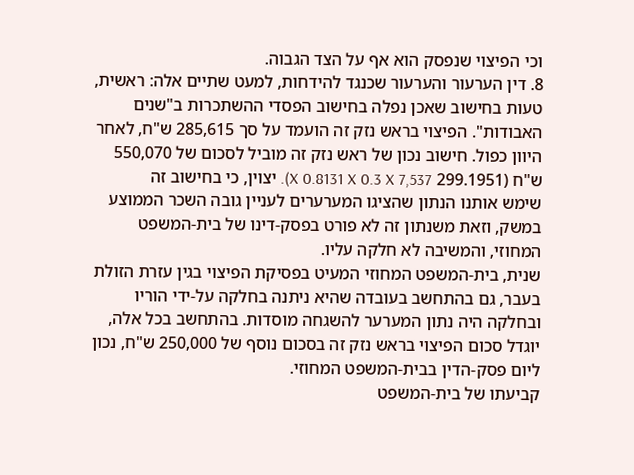וכי הפיצוי שנפסק הוא אף על הצד הגבוה.
8. דין הערעור והערעור שכנגד להידחות, למעט שתיים אלה: ראשית, טעות בחישוב שאכן נפלה בחישוב הפסדי ההשתכרות ב"שנים האבודות". הפיצוי בראש נזק זה הועמד על סך 285,615 ש"ח, לאחר היוון כפול. חישוב נכון של ראש נזק זה מוביל לסכום של 550,070 ש"ח (299.1951 X 0.8131 X 0.3 X 7,537). יצוין, כי בחישוב זה שימש אותנו הנתון שהציגו המערערים לעניין גובה השכר הממוצע במשק, וזאת משנתון זה לא פורט בפסק-דינו של בית-המשפט המחוזי, והמשיבה לא חלקה עליו.
שנית, בית-המשפט המחוזי המעיט בפסיקת הפיצוי בגין עזרת הזולת בעבר, גם בהתחשב בעובדה שהיא ניתנה בחלקה על-ידי הוריו ובחלקה היה נתון המערער להשגחה מוסדות. בהתחשב בכל אלה, יוגדל סכום הפיצוי בראש נזק זה בסכום נוסף של 250,000 ש"ח, נכון ליום פסק-הדין בבית-המשפט המחוזי.
קביעתו של בית-המשפט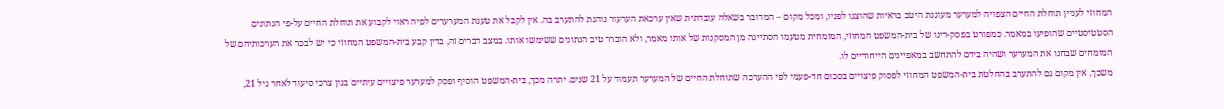המחוזי לעניין תוחלת החיים הצפויה למערער מעוגנת היטב בראיות שהוצגו לפניו, ומכל מקום – המדובר בשאלה עובדתית שאין ערכאת הערעור נוהגת להתערב בה. אין לקבל את טענת המערערים לפיה ראוי לקבוע את תוחלת החיים על-פי הנתונים הסטטיסטיים שהופיעו במאמר. כמפורט בפסק-דינו של בית-המשפט המחוזי, המומחית מטעמו הסתייגה מן המסקנות של אותו מאמר, ולא הוברר טיב הנתונים ששימשו אותו. במצב דברים זה, בדין קבע בית-המשפט המחוזי כי יש לבכר את הערכותיהם של המומחים שבחנו את המערער ושהיה בידם להתחשב במאפיינים הייחודיים לו.
משכך, אין מקום גם להתערב בהחלטת בית-המשפט המחוזי לפסוק פיצויים בסכום חד-פעמי לפי ההערכה שתוחלת החיים של המערער תעמוד על 21 שנים. יתרה מכך, בית-המשפט הוסיף ופסק למערער פיצויים עיתיים בגין צרכי סיעוד לאחר גיל 21,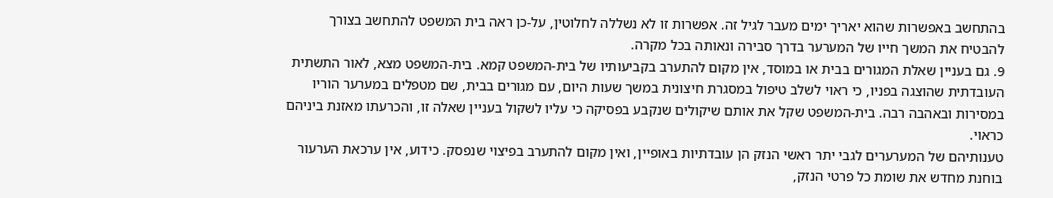בהתחשב באפשרות שהוא יאריך ימים מעבר לגיל זה. אפשרות זו לא נשללה לחלוטין, על-כן ראה בית המשפט להתחשב בצורך להבטיח את המשך חייו של המערער בדרך סבירה ונאותה בכל מקרה.
9. גם בעניין שאלת המגורים בבית או במוסד, אין מקום להתערב בקביעותיו של בית-המשפט קמא. בית-המשפט מצא, לאור התשתית העובדתית שהוצגה בפניו, כי ראוי לשלב טיפול במסגרת חיצונית במשך שעות היום, עם מגורים בבית, שם מטפלים במערער הוריו במסירות ובאהבה רבה. בית-המשפט שקל את אותם שיקולים שנקבע בפסיקה כי עליו לשקול בעניין שאלה זו, והכרעתו מאזנת ביניהם כראוי.
טענותיהם של המערערים לגבי יתר ראשי הנזק הן עובדתיות באופיין, ואין מקום להתערב בפיצוי שנפסק. כידוע, אין ערכאת הערעור בוחנת מחדש את שומת כל פרטי הנזק,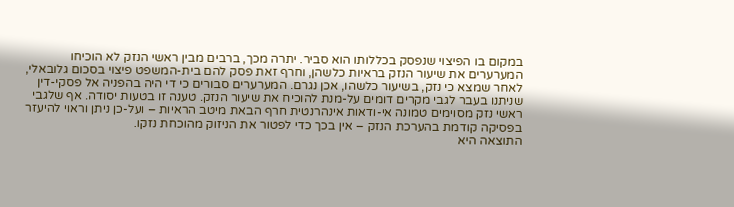במקום בו הפיצוי שנפסק בכללותו הוא סביר. יתרה מכך, ברבים מבין ראשי הנזק לא הוכיחו המערערים את שיעור הנזק בראיות כלשהן, וחרף זאת פסק להם בית-המשפט פיצוי בסכום גלובאלי, לאחר שמצא כי נזק, בשיעור כלשהו, אכן נגרם. המערערים סבורים כי די היה בהפניה אל פסקי-דין שניתנו בעבר לגבי מקרים דומים על-מנת להוכיח את שיעור הנזק. טענה זו בטעות יסודה. אף שלגבי ראשי נזק מסוימים טמונה אי-ודאות אינהרנטית חרף הבאת מיטב הראיות – ועל-כן ניתן וראוי להיעזר בפסיקה קודמת בהערכת הנזק – אין בכך כדי לפטור את הניזוק מהוכחת נזקו.
התוצאה היא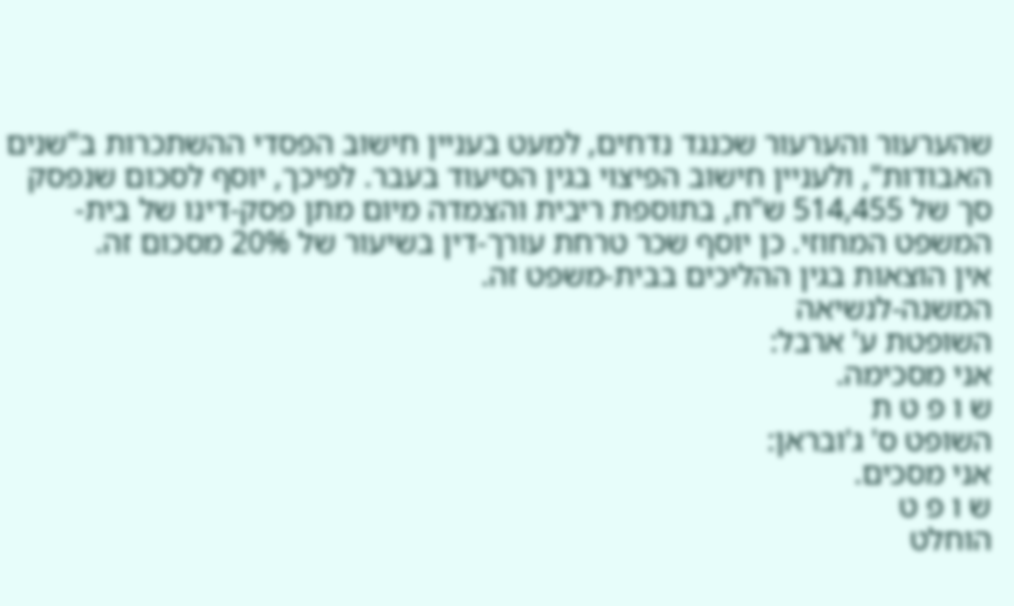שהערעור והערעור שכנגד נדחים, למעט בעניין חישוב הפסדי ההשתכרות ב"שנים האבודות", ולעניין חישוב הפיצוי בגין הסיעוד בעבר. לפיכך, יוסף לסכום שנפסק סך של 514,455 ש"ח, בתוספת ריבית והצמדה מיום מתן פסק-דינו של בית-המשפט המחוזי. כן יוסף שכר טרחת עורך-דין בשיעור של 20% מסכום זה.
אין הוצאות בגין ההליכים בבית-משפט זה.
המשנה-לנשיאה
השופטת ע' ארבל:
אני מסכימה.
ש ו פ ט ת
השופט ס' ג'ובראן:
אני מסכים.
ש ו פ ט
הוחלט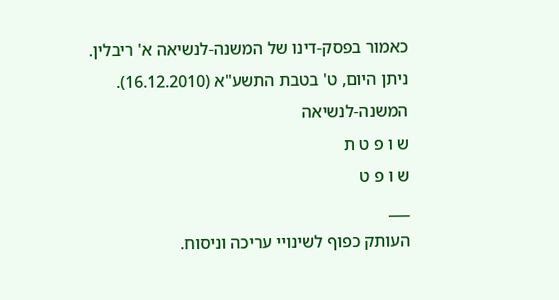כאמור בפסק-דינו של המשנה-לנשיאה א' ריבלין.
ניתן היום, ט' בטבת התשע"א (16.12.2010).
המשנה-לנשיאה
ש ו פ ט ת
ש ו פ ט
___
העותק כפוף לשינויי עריכה וניסוח.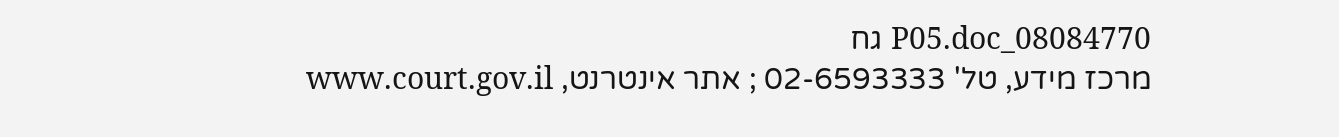08084770_P05.doc גח
מרכז מידע, טל' 02-6593333 ; אתר אינטרנט, www.court.gov.il